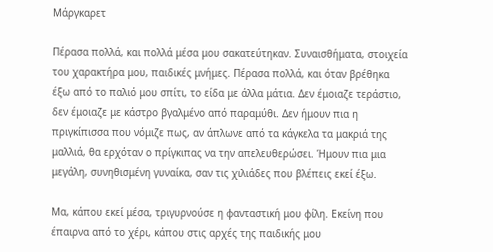Μάργκαρετ

Πέρασα πολλά, και πολλά μέσα μου σακατεύτηκαν. Συναισθήματα, στοιχεία του χαρακτήρα μου, παιδικές μνήμες. Πέρασα πολλά, και όταν βρέθηκα έξω από το παλιό μου σπίτι, το είδα με άλλα μάτια. Δεν έμοιαζε τεράστιο, δεν έμοιαζε με κάστρο βγαλμένο από παραμύθι. Δεν ήμουν πια η πριγκίπισσα που νόμιζε πως, αν άπλωνε από τα κάγκελα τα μακριά της μαλλιά, θα ερχόταν ο πρίγκιπας να την απελευθερώσει. Ήμουν πια μια μεγάλη, συνηθισμένη γυναίκα, σαν τις χιλιάδες που βλέπεις εκεί έξω.

Μα, κάπου εκεί μέσα, τριγυρνούσε η φανταστική μου φίλη. Εκείνη που έπαιρνα από το χέρι, κάπου στις αρχές της παιδικής μου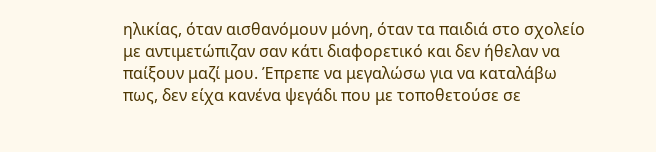ηλικίας, όταν αισθανόμουν μόνη, όταν τα παιδιά στο σχολείο με αντιμετώπιζαν σαν κάτι διαφορετικό και δεν ήθελαν να παίξουν μαζί μου. Έπρεπε να μεγαλώσω για να καταλάβω πως, δεν είχα κανένα ψεγάδι που με τοποθετούσε σε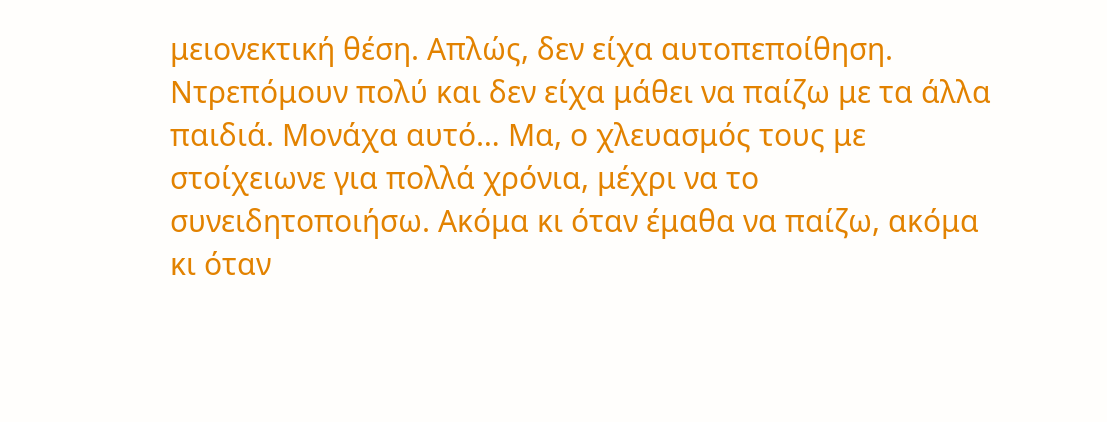μειονεκτική θέση. Απλώς, δεν είχα αυτοπεποίθηση. Ντρεπόμουν πολύ και δεν είχα μάθει να παίζω με τα άλλα παιδιά. Μονάχα αυτό… Μα, ο χλευασμός τους με στοίχειωνε για πολλά χρόνια, μέχρι να το συνειδητοποιήσω. Ακόμα κι όταν έμαθα να παίζω, ακόμα κι όταν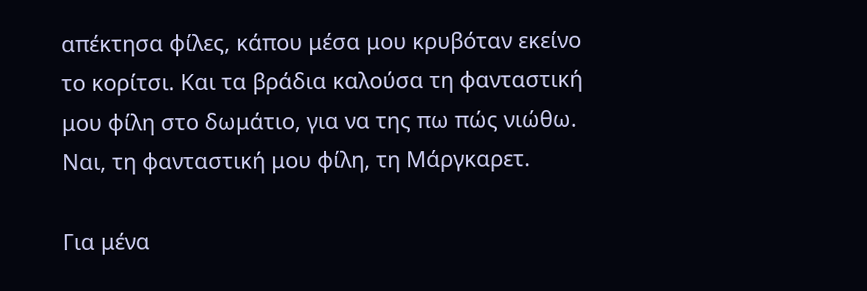απέκτησα φίλες, κάπου μέσα μου κρυβόταν εκείνο το κορίτσι. Και τα βράδια καλούσα τη φανταστική μου φίλη στο δωμάτιο, για να της πω πώς νιώθω. Ναι, τη φανταστική μου φίλη, τη Μάργκαρετ.

Για μένα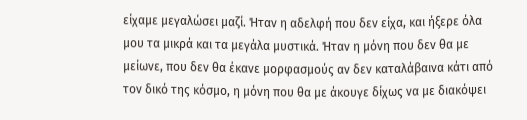είχαμε μεγαλώσει μαζί. Ήταν η αδελφή που δεν είχα, και ήξερε όλα μου τα μικρά και τα μεγάλα μυστικά. Ήταν η μόνη που δεν θα με μείωνε, που δεν θα έκανε μορφασμούς αν δεν καταλάβαινα κάτι από τον δικό της κόσμο, η μόνη που θα με άκουγε δίχως να με διακόψει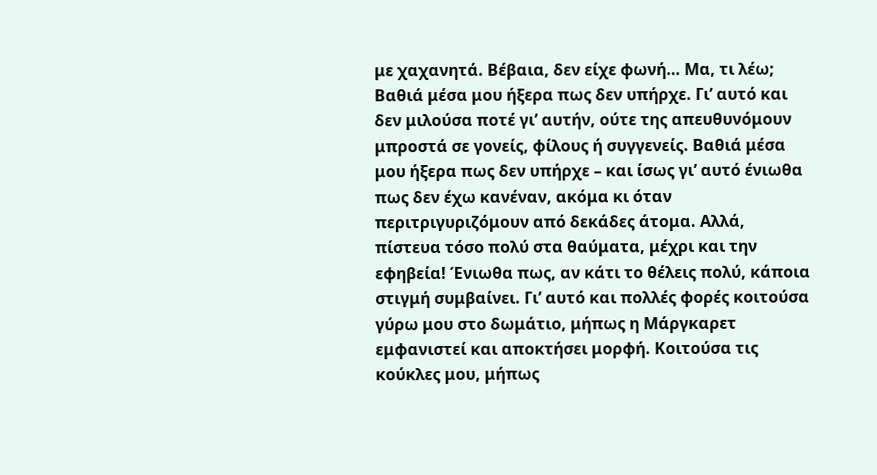με χαχανητά. Βέβαια, δεν είχε φωνή… Μα, τι λέω; Βαθιά μέσα μου ήξερα πως δεν υπήρχε. Γι’ αυτό και δεν μιλούσα ποτέ γι’ αυτήν, ούτε της απευθυνόμουν μπροστά σε γονείς, φίλους ή συγγενείς. Βαθιά μέσα μου ήξερα πως δεν υπήρχε – και ίσως γι’ αυτό ένιωθα πως δεν έχω κανέναν, ακόμα κι όταν περιτριγυριζόμουν από δεκάδες άτομα. Αλλά, πίστευα τόσο πολύ στα θαύματα, μέχρι και την εφηβεία! Ένιωθα πως, αν κάτι το θέλεις πολύ, κάποια στιγμή συμβαίνει. Γι’ αυτό και πολλές φορές κοιτούσα γύρω μου στο δωμάτιο, μήπως η Μάργκαρετ εμφανιστεί και αποκτήσει μορφή. Κοιτούσα τις κούκλες μου, μήπως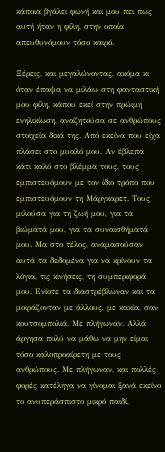κάποια βγάλει φωνή και μου πει πως αυτή ήταν η φίλη, στην οποία απευθυνόμουν τόσο καιρό.

Ξέρεις, και μεγαλώνοντας, ακόμα κι όταν έπαψα να μιλάω στη φανταστική μου φίλη, κάπου εκεί στην πρώιμη ενηλικίωση, αναζητούσα σε ανθρώπους στοιχεία δικά της. Από εκείνα που είχα πλάσει στο μυαλό μου. Αν έβλεπα κάτι καλό στο βλέμμα τους, τους εμπιστευόμουν με τον ίδιο τρόπο που εμπιστευόμουν τη Μάργκαρετ. Τους μιλούσα για τη ζωή μου, για τα βιώματά μου, για τα συναισθήματά μου. Μα στο τέλος, αναμασούσαν αυτά τα δεδομένα για να κρίνουν τα λόγια, τις κινήσεις, τη συμπεριφορά μου. Ενίοτε τα διαστρέβλωναν και τα μοιράζονταν με άλλους, με κακία, σαν κουτσομπολιά. Με πλήγωναν. Αλλά άργησα πολύ να μάθω να μην είμαι τόσο καλοπροαίρετη με τους ανθρώπους. Με πλήγωναν, και πολλές φορές κατέληγα να γίνομαι ξανά εκείνο το ανυπεράσπιστο μικρό παιδί,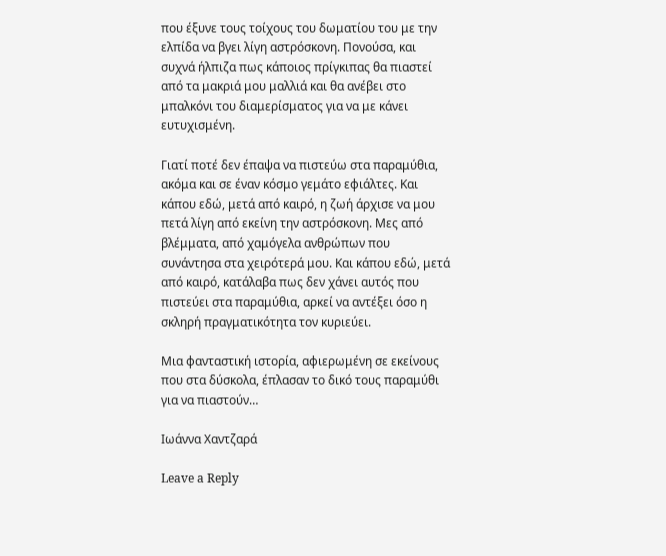που έξυνε τους τοίχους του δωματίου του με την ελπίδα να βγει λίγη αστρόσκονη. Πονούσα, και συχνά ήλπιζα πως κάποιος πρίγκιπας θα πιαστεί από τα μακριά μου μαλλιά και θα ανέβει στο μπαλκόνι του διαμερίσματος για να με κάνει ευτυχισμένη.

Γιατί ποτέ δεν έπαψα να πιστεύω στα παραμύθια, ακόμα και σε έναν κόσμο γεμάτο εφιάλτες. Και κάπου εδώ, μετά από καιρό, η ζωή άρχισε να μου πετά λίγη από εκείνη την αστρόσκονη. Μες από βλέμματα, από χαμόγελα ανθρώπων που συνάντησα στα χειρότερά μου. Και κάπου εδώ, μετά από καιρό, κατάλαβα πως δεν χάνει αυτός που πιστεύει στα παραμύθια, αρκεί να αντέξει όσο η σκληρή πραγματικότητα τον κυριεύει.

Μια φανταστική ιστορία, αφιερωμένη σε εκείνους που στα δύσκολα, έπλασαν το δικό τους παραμύθι για να πιαστούν…

Ιωάννα Χαντζαρά

Leave a Reply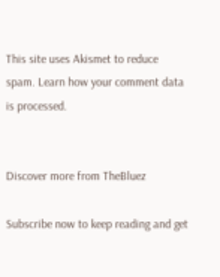This site uses Akismet to reduce spam. Learn how your comment data is processed.


Discover more from TheBluez

Subscribe now to keep reading and get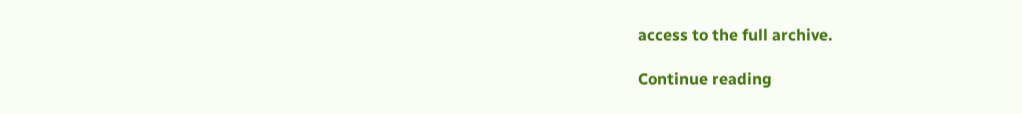access to the full archive.

Continue reading